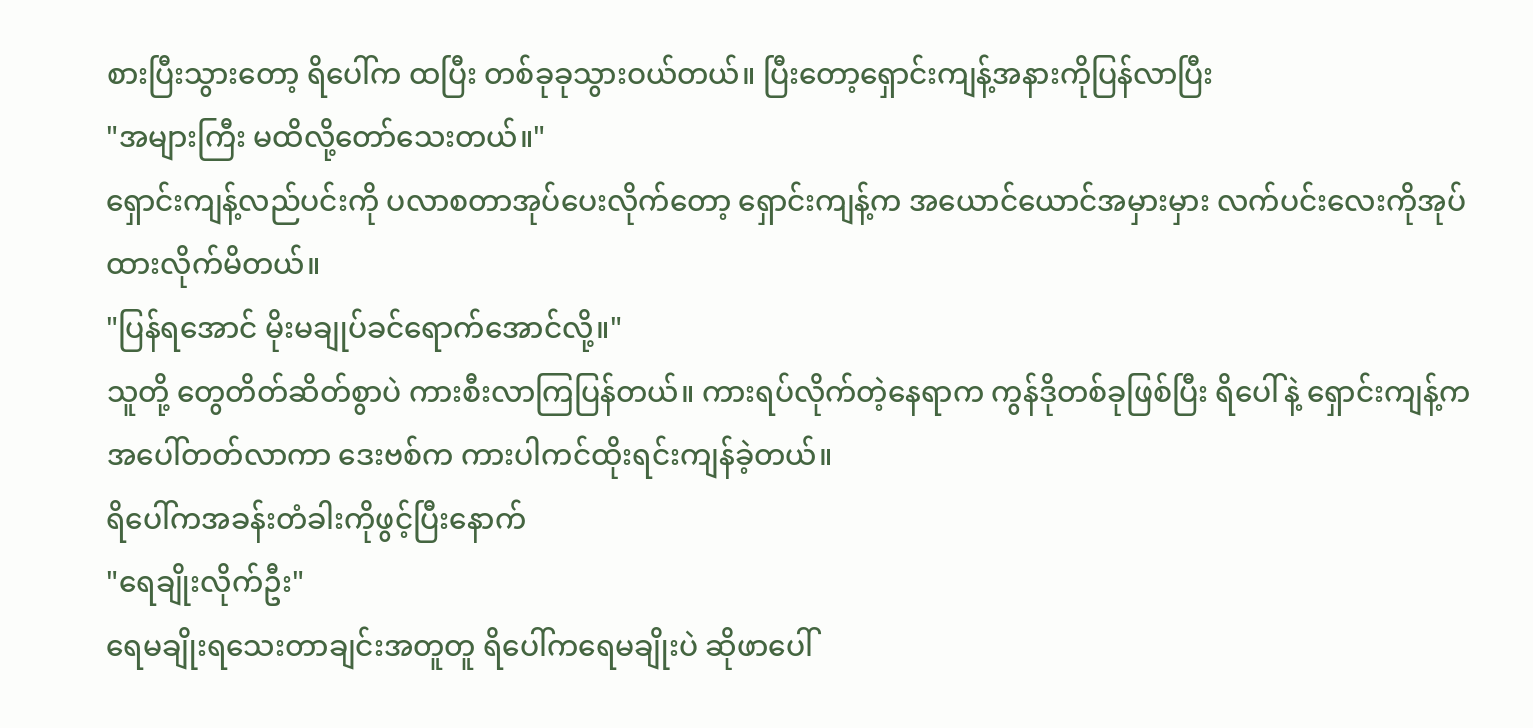စားပြီးသွားတော့ ရိပေါ်က ထပြီး တစ်ခုခုသွားဝယ်တယ်။ ပြီးတော့ရှောင်းကျန့်အနားကိုပြန်လာပြီး
"အများကြီး မထိလို့တော်သေးတယ်။"
ရှောင်းကျန့်လည်ပင်းကို ပလာစတာအုပ်ပေးလိုက်တော့ ရှောင်းကျန့်က အယောင်ယောင်အမှားမှား လက်ပင်းလေးကိုအုပ်ထားလိုက်မိတယ်။
"ပြန်ရအောင် မိုးမချုပ်ခင်ရောက်အောင်လို့။"
သူတို့ တွေတိတ်ဆိတ်စွာပဲ ကားစီးလာကြပြန်တယ်။ ကားရပ်လိုက်တဲ့နေရာက ကွန်ဒိုတစ်ခုဖြစ်ပြီး ရိပေါ်နဲ့ ရှောင်းကျန့်က အပေါ်တတ်လာကာ ဒေးဗစ်က ကားပါကင်ထိုးရင်းကျန်ခဲ့တယ်။
ရိပေါ်ကအခန်းတံခါးကိုဖွင့်ပြီးနောက်
"ရေချိုးလိုက်ဦး"
ရေမချိုးရသေးတာချင်းအတူတူ ရိပေါ်ကရေမချိုးပဲ ဆိုဖာပေါ်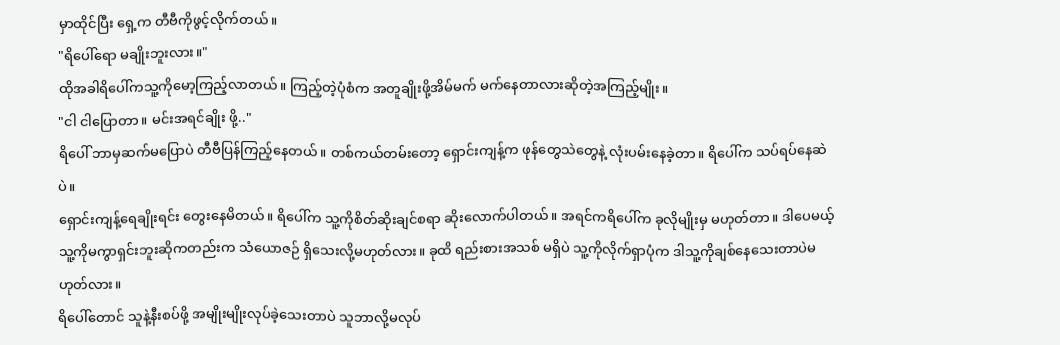မှာထိုင်ပြီး ရှေ့က တီဗီကိုဖွင့်လိုက်တယ်။
"ရိပေါ်ရော မချိုးဘူးလား။"
ထိုအခါရိပေါ်ကသူ့ကိုမော့ကြည့်လာတယ်။ ကြည့်တဲ့ပုံစံက အတူချိုးဖို့အိမ်မက် မက်နေတာလားဆိုတဲ့အကြည့်မျိုး။
"ငါ ငါပြောတာ။ မင်းအရင်ချိုး ဖို့.."
ရိပေါ် ဘာမှဆက်မပြောပဲ တီဗီပြန်ကြည့်နေတယ်။ တစ်ကယ်တမ်းတော့ ရှောင်းကျန့်က ဖုန်တွေသဲတွေနဲ့ လုံးပမ်းနေခဲ့တာ။ ရိပေါ်က သပ်ရပ်နေဆဲပဲ။
ရှောင်းကျန့်ရေချိုးရင်း တွေးနေမိတယ်။ ရိပေါ်က သူ့ကိုစိတ်ဆိုးချင်စရာ ဆိုးလောက်ပါတယ်။ အရင်ကရိပေါ်က ခုလိုမျိုးမှ မဟုတ်တာ။ ဒါပေမယ့် သူ့ကိုမကွာရှင်းဘူးဆိုကတည်းက သံယောဇဉ် ရှိသေးလို့မဟုတ်လား။ ခုထိ ရည်းစားအသစ် မရှိပဲ သူ့ကိုလိုက်ရှာပုံက ဒါသူ့ကိုချစ်နေသေးတာပဲမဟုတ်လား။
ရိပေါ်တောင် သူနဲ့နီးစပ်ဖို့ အမျိုးမျိုးလုပ်ခဲ့သေးတာပဲ သူဘာလို့မလုပ်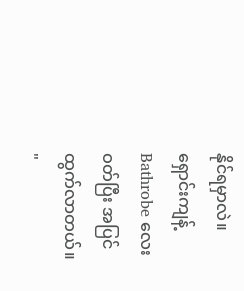နိုင်ရမှာလဲ။
ရှောင်းကျန့် Bathrobe လေးဝတ်ပြီး အပြင်ထွက်လာတယ်။
"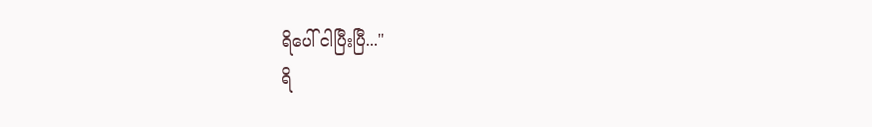ရိပေါ် ငါပြီးပြီ..."
ရိ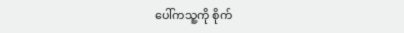ပေါ်ကသူ့ကို စိုက်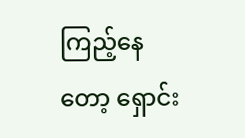ကြည့်နေတော့ ရှောင်း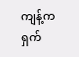ကျန့်က ရှက်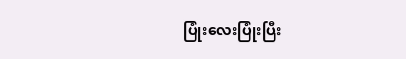ပြုံးလေးပြုံးပြီး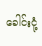ခေါင်းငုံ့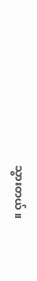သွားတယ်။